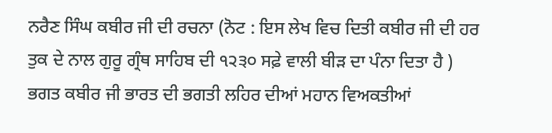ਨਰੈਣ ਸਿੰਘ ਕਬੀਰ ਜੀ ਦੀ ਰਚਨਾ (ਨੋਟ : ਇਸ ਲੇਖ ਵਿਚ ਦਿਤੀ ਕਬੀਰ ਜੀ ਦੀ ਹਰ ਤੁਕ ਦੇ ਨਾਲ ਗੁਰੂ ਗ੍ਰੰਥ ਸਾਹਿਬ ਦੀ ੧੨੩੦ ਸਫ਼ੇ ਵਾਲੀ ਬੀੜ ਦਾ ਪੰਨਾ ਦਿਤਾ ਹੈ ) ਭਗਤ ਕਬੀਰ ਜੀ ਭਾਰਤ ਦੀ ਭਗਤੀ ਲਹਿਰ ਦੀਆਂ ਮਹਾਨ ਵਿਅਕਤੀਆਂ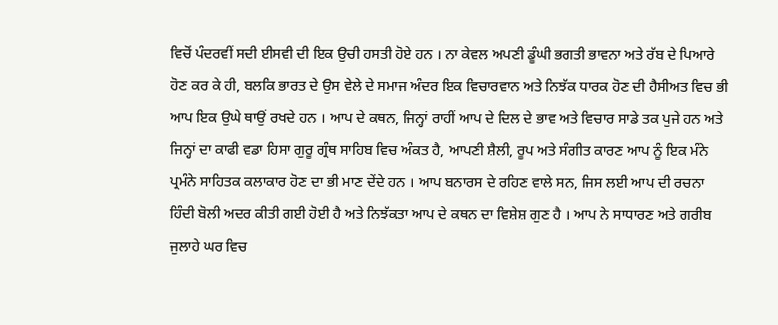ਵਿਚੋਂ ਪੰਦਰਵੀਂ ਸਦੀ ਈਸਵੀ ਦੀ ਇਕ ਉਚੀ ਹਸਤੀ ਹੋਏ ਹਨ । ਨਾ ਕੇਵਲ ਅਪਣੀ ਡੂੰਘੀ ਭਗਤੀ ਭਾਵਨਾ ਅਤੇ ਰੱਬ ਦੇ ਪਿਆਰੇ ਹੋਣ ਕਰ ਕੇ ਹੀ, ਬਲਕਿ ਭਾਰਤ ਦੇ ਉਸ ਵੇਲੇ ਦੇ ਸਮਾਜ ਅੰਦਰ ਇਕ ਵਿਚਾਰਵਾਨ ਅਤੇ ਨਿਝੱਕ ਧਾਰਕ ਹੋਣ ਦੀ ਹੈਸੀਅਤ ਵਿਚ ਭੀ ਆਪ ਇਕ ਉਘੇ ਥਾਉਂ ਰਖਦੇ ਹਨ । ਆਪ ਦੇ ਕਥਨ, ਜਿਨ੍ਹਾਂ ਰਾਹੀਂ ਆਪ ਦੇ ਦਿਲ ਦੇ ਭਾਵ ਅਤੇ ਵਿਚਾਰ ਸਾਡੇ ਤਕ ਪੁਜੇ ਹਨ ਅਤੇ ਜਿਨ੍ਹਾਂ ਦਾ ਕਾਫੀ ਵਡਾ ਹਿਸਾ ਗੁਰੂ ਗ੍ਰੰਥ ਸਾਹਿਬ ਵਿਚ ਅੰਕਤ ਹੈ, ਆਪਣੀ ਸ਼ੈਲੀ, ਰੂਪ ਅਤੇ ਸੰਗੀਤ ਕਾਰਣ ਆਪ ਨੂੰ ਇਕ ਮੰਨੇ ਪ੍ਰਮੰਨੇ ਸਾਹਿਤਕ ਕਲਾਕਾਰ ਹੋਣ ਦਾ ਭੀ ਮਾਣ ਦੇਂਦੇ ਹਨ । ਆਪ ਬਨਾਰਸ ਦੇ ਰਹਿਣ ਵਾਲੇ ਸਨ, ਜਿਸ ਲਈ ਆਪ ਦੀ ਰਚਨਾ ਹਿੰਦੀ ਬੋਲੀ ਅਦਰ ਕੀਤੀ ਗਈ ਹੋਈ ਹੈ ਅਤੇ ਨਿਝੱਕਤਾ ਆਪ ਦੇ ਕਥਨ ਦਾ ਵਿਸ਼ੇਸ਼ ਗੁਣ ਹੈ । ਆਪ ਨੇ ਸਾਧਾਰਣ ਅਤੇ ਗਰੀਬ ਜੁਲਾਹੇ ਘਰ ਵਿਚ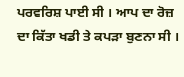ਪਰਵਰਿਸ਼ ਪਾਈ ਸੀ । ਆਪ ਦਾ ਰੋਜ਼ ਦਾ ਕਿੱਤਾ ਖਡੀ ਤੇ ਕਪੜਾ ਬੁਣਨਾ ਸੀ ।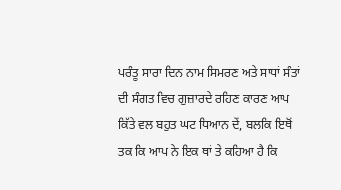ਪਰੰਤੂ ਸਾਰਾ ਦਿਨ ਨਾਮ ਸਿਮਰਣ ਅਤੇ ਸਾਧਾਂ ਸੰਤਾਂ ਦੀ ਸੰਗਤ ਵਿਚ ਗੁਜ਼ਾਰਦੇ ਰਹਿਣ ਕਾਰਣ ਆਪ ਕਿੱਤੇ ਵਲ ਬਹੁਤ ਘਟ ਧਿਆਨ ਦੇਂ, ਬਲਕਿ ਇਥੋਂ ਤਕ ਕਿ ਆਪ ਨੇ ਇਕ ਥਾਂ ਤੇ ਕਹਿਆ ਹੈ ਕਿ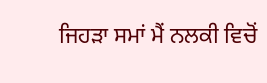ਜਿਹੜਾ ਸਮਾਂ ਮੈਂ ਨਲਕੀ ਵਿਚੋਂ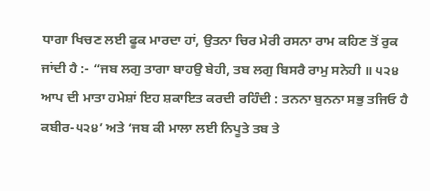ਧਾਗਾ ਖਿਚਣ ਲਈ ਫੂਕ ਮਾਰਦਾ ਹਾਂ, ਉਤਨਾ ਚਿਰ ਮੇਰੀ ਰਸਨਾ ਰਾਮ ਕਹਿਣ ਤੋਂ ਰੁਕ ਜਾਂਦੀ ਹੈ :- “ਜਬ ਲਗੁ ਤਾਗਾ ਬਾਹਉ ਬੇਹੀ, ਤਬ ਲਗੁ ਬਿਸਰੈ ਰਾਮੁ ਸਨੇਹੀ ॥ ੫੨੪ ਆਪ ਦੀ ਮਾਤਾ ਹਮੇਸ਼ਾਂ ਇਹ ਸ਼ਕਾਇਤ ਕਰਦੀ ਰਹਿੰਦੀ : ਤਨਨਾ ਬੁਨਨਾ ਸਭੁ ਤਜਿਓ ਹੈ ਕਬੀਰ-੫੨੪’ ਅਤੇ ‘ਜਬ ਕੀ ਮਾਲਾ ਲਈ ਨਿਪੂਤੇ ਤਬ ਤੇ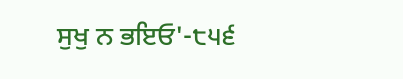ਸੁਖੁ ਨ ਭਇਓ'-੮੫੬